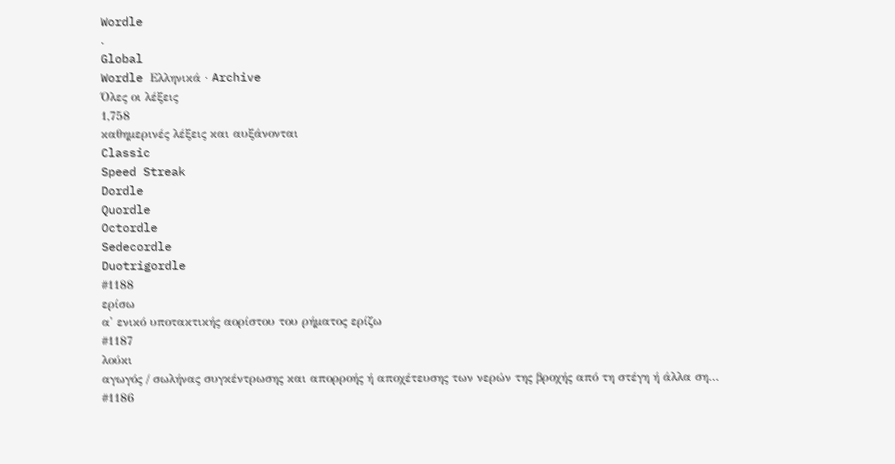Wordle
.
Global
Wordle Ελληνικά · Archive
Όλες οι λέξεις
1,758
καθημερινές λέξεις και αυξάνονται
Classic
Speed Streak
Dordle
Quordle
Octordle
Sedecordle
Duotrigordle
#1188
ερίσω
α' ενικό υποτακτικής αορίστου του ρήματος ερίζω
#1187
λούκι
αγωγός / σωλήνας συγκέντρωσης και απορροής ή αποχέτευσης των νερών της βροχής από τη στέγη ή άλλα ση…
#1186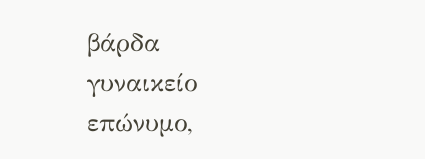βάρδα
γυναικείο επώνυμο,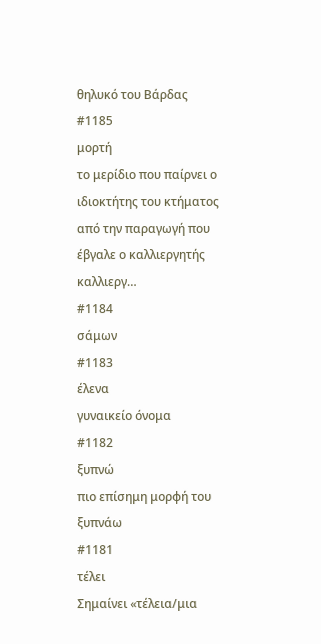θηλυκό του Βάρδας
#1185
μορτή
το μερίδιο που παίρνει ο ιδιοκτήτης του κτήματος από την παραγωγή που έβγαλε ο καλλιεργητής καλλιεργ…
#1184
σάμων
#1183
έλενα
γυναικείο όνομα
#1182
ξυπνώ
πιο επίσημη μορφή του ξυπνάω
#1181
τέλει
Σημαίνει «τέλεια/μια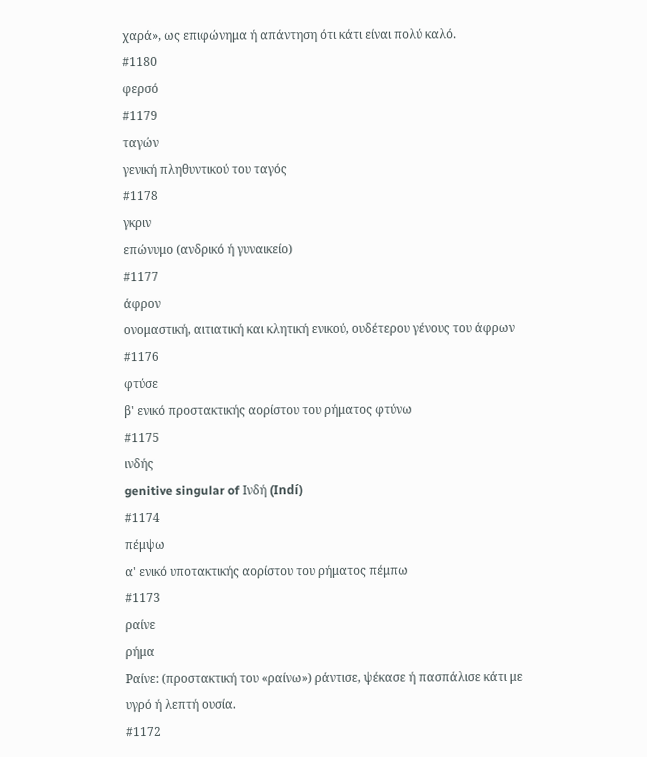χαρά», ως επιφώνημα ή απάντηση ότι κάτι είναι πολύ καλό.
#1180
φερσό
#1179
ταγών
γενική πληθυντικού του ταγός
#1178
γκριν
επώνυμο (ανδρικό ή γυναικείο)
#1177
άφρον
ονομαστική, αιτιατική και κλητική ενικού, ουδέτερου γένους του άφρων
#1176
φτύσε
β' ενικό προστακτικής αορίστου του ρήματος φτύνω
#1175
ινδής
genitive singular of Ινδή (Indí)
#1174
πέμψω
α' ενικό υποτακτικής αορίστου του ρήματος πέμπω
#1173
ραίνε
ρήμα
Ραίνε: (προστακτική του «ραίνω») ράντισε, ψέκασε ή πασπάλισε κάτι με υγρό ή λεπτή ουσία.
#1172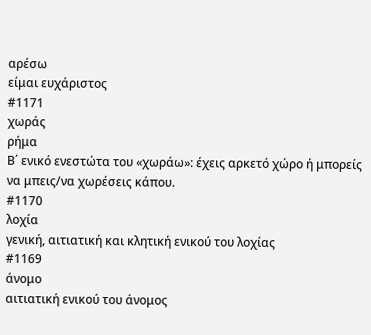αρέσω
είμαι ευχάριστος
#1171
χωράς
ρήμα
Β΄ ενικό ενεστώτα του «χωράω»: έχεις αρκετό χώρο ή μπορείς να μπεις/να χωρέσεις κάπου.
#1170
λοχία
γενική, αιτιατική και κλητική ενικού του λοχίας
#1169
άνομο
αιτιατική ενικού του άνομος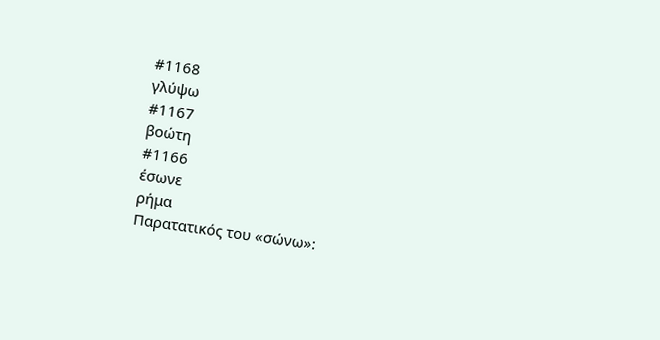#1168
γλύψω
#1167
βοώτη
#1166
έσωνε
ρήμα
Παρατατικός του «σώνω»: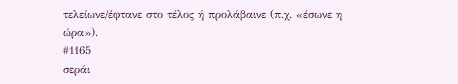τελείωνε/έφτανε στο τέλος ή προλάβαινε (π.χ. «έσωνε η ώρα»).
#1165
σεράι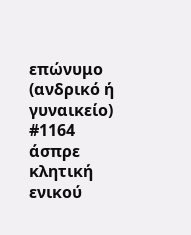επώνυμο (ανδρικό ή γυναικείο)
#1164
άσπρε
κλητική ενικού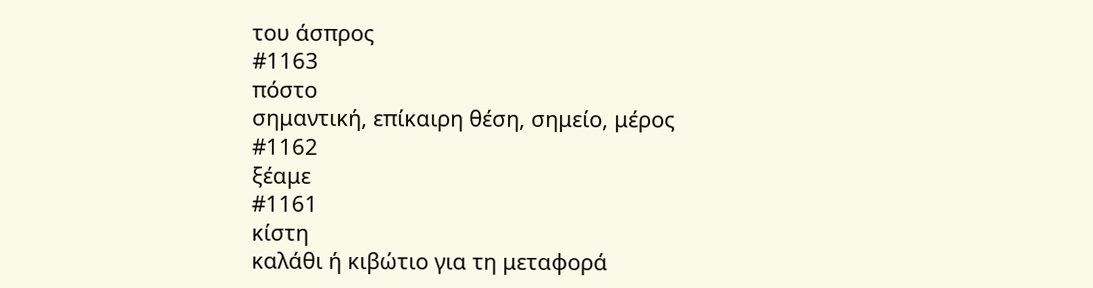του άσπρος
#1163
πόστο
σημαντική, επίκαιρη θέση, σημείο, μέρος
#1162
ξέαμε
#1161
κίστη
καλάθι ή κιβώτιο για τη μεταφορά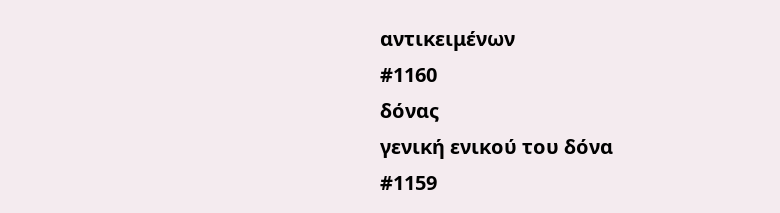αντικειμένων
#1160
δόνας
γενική ενικού του δόνα
#1159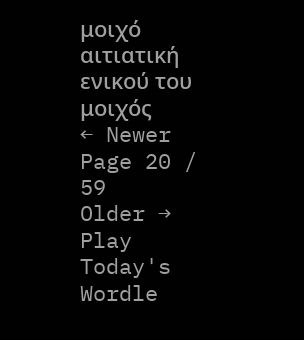μοιχό
αιτιατική ενικού του μοιχός
← Newer
Page 20 / 59
Older →
Play Today's Wordle